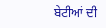ਬੇਟੀਆਂ ਦੀ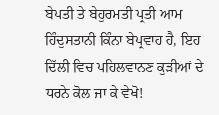ਬੇਪਤੀ ਤੇ ਬੇਹੁਰਮਤੀ ਪ੍ਰਤੀ ਆਮ ਹਿੰਦੁਸਤਾਨੀ ਕਿੰਨਾ ਬੇਪ੍ਰਵਾਹ ਹੈ, ਇਹ ਦਿੱਲੀ ਵਿਚ ਪਹਿਲਵਾਨਣ ਕੁੜੀਆਂ ਦੇ ਧਰਨੇ ਕੋਲ ਜਾ ਕੇ ਵੇਖੋ!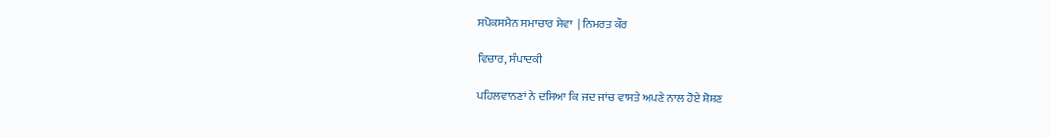ਸਪੋਕਸਮੈਨ ਸਮਾਚਾਰ ਸੇਵਾ  | ਨਿਮਰਤ ਕੌਰ

ਵਿਚਾਰ, ਸੰਪਾਦਕੀ

ਪਹਿਲਵਾਨਣਾਂ ਨੇ ਦਸਿਆ ਕਿ ਜਦ ਜਾਂਚ ਵਾਸਤੇ ਅਪਣੇ ਨਾਲ ਹੋਏ ਸ਼ੋਸ਼ਣ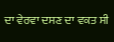ਦਾ ਵੇਰਵਾ ਦਸਣ ਦਾ ਵਕਤ ਸੀ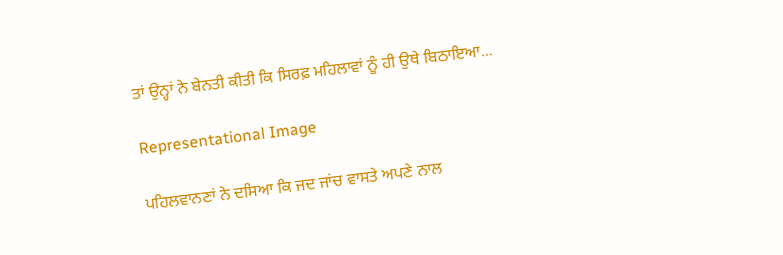ਤਾਂ ਉਨ੍ਹਾਂ ਨੇ ਬੇਨਤੀ ਕੀਤੀ ਕਿ ਸਿਰਫ਼ ਮਹਿਲਾਵਾਂ ਨੂੰ ਹੀ ਉਥੇ ਬਿਠਾਇਆ...

Representational Image

ਪਹਿਲਵਾਨਣਾਂ ਨੇ ਦਸਿਆ ਕਿ ਜਦ ਜਾਂਚ ਵਾਸਤੇ ਅਪਣੇ ਨਾਲ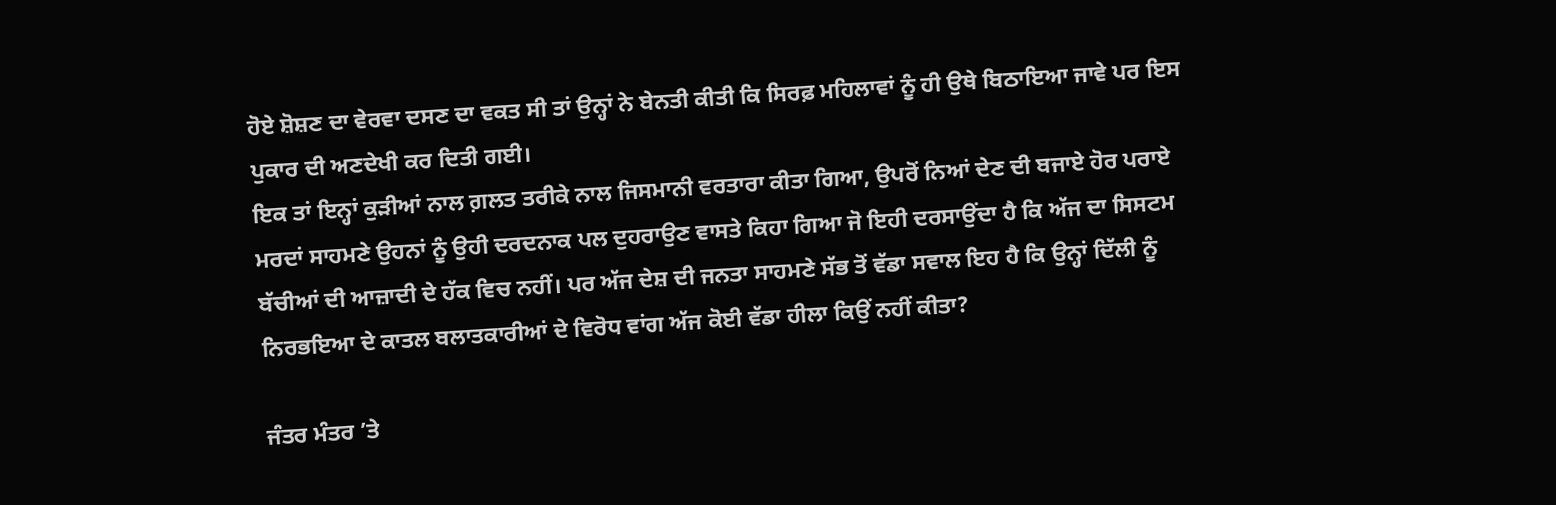ਹੋਏ ਸ਼ੋਸ਼ਣ ਦਾ ਵੇਰਵਾ ਦਸਣ ਦਾ ਵਕਤ ਸੀ ਤਾਂ ਉਨ੍ਹਾਂ ਨੇ ਬੇਨਤੀ ਕੀਤੀ ਕਿ ਸਿਰਫ਼ ਮਹਿਲਾਵਾਂ ਨੂੰ ਹੀ ਉਥੇ ਬਿਠਾਇਆ ਜਾਵੇ ਪਰ ਇਸ ਪੁਕਾਰ ਦੀ ਅਣਦੇਖੀ ਕਰ ਦਿਤੀ ਗਈ।
ਇਕ ਤਾਂ ਇਨ੍ਹਾਂ ਕੁੜੀਆਂ ਨਾਲ ਗ਼ਲਤ ਤਰੀਕੇ ਨਾਲ ਜਿਸਮਾਨੀ ਵਰਤਾਰਾ ਕੀਤਾ ਗਿਆ, ਉਪਰੋਂ ਨਿਆਂ ਦੇਣ ਦੀ ਬਜਾਏ ਹੋਰ ਪਰਾਏ ਮਰਦਾਂ ਸਾਹਮਣੇ ਉਹਨਾਂ ਨੂੰ ਉਹੀ ਦਰਦਨਾਕ ਪਲ ਦੁਹਰਾਉਣ ਵਾਸਤੇ ਕਿਹਾ ਗਿਆ ਜੋ ਇਹੀ ਦਰਸਾਉਂਦਾ ਹੈ ਕਿ ਅੱਜ ਦਾ ਸਿਸਟਮ ਬੱਚੀਆਂ ਦੀ ਆਜ਼ਾਦੀ ਦੇ ਹੱਕ ਵਿਚ ਨਹੀਂ। ਪਰ ਅੱਜ ਦੇਸ਼ ਦੀ ਜਨਤਾ ਸਾਹਮਣੇ ਸੱਭ ਤੋਂ ਵੱਡਾ ਸਵਾਲ ਇਹ ਹੈ ਕਿ ਉਨ੍ਹਾਂ ਦਿੱਲੀ ਨੂੰ ਨਿਰਭਇਆ ਦੇ ਕਾਤਲ ਬਲਾਤਕਾਰੀਆਂ ਦੇ ਵਿਰੋਧ ਵਾਂਗ ਅੱਜ ਕੋਈ ਵੱਡਾ ਹੀਲਾ ਕਿਉਂ ਨਹੀਂ ਕੀਤਾ?

ਜੰਤਰ ਮੰਤਰ ’ਤੇ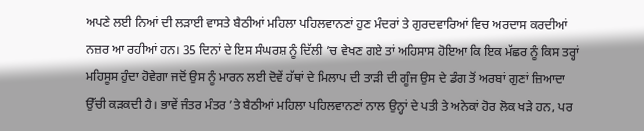ਅਪਣੇ ਲਈ ਨਿਆਂ ਦੀ ਲੜਾਈ ਵਾਸਤੇ ਬੈਠੀਆਂ ਮਹਿਲਾ ਪਹਿਲਵਾਨਣਾਂ ਹੁਣ ਮੰਦਰਾਂ ਤੇ ਗੁਰਦਵਾਰਿਆਂ ਵਿਚ ਅਰਦਾਸ ਕਰਦੀਆਂ ਨਜ਼ਰ ਆ ਰਹੀਆਂ ਹਨ। 35 ਦਿਨਾਂ ਦੇ ਇਸ ਸੰਘਰਸ਼ ਨੂੰ ਦਿੱਲੀ ’ਚ ਵੇਖਣ ਗਏ ਤਾਂ ਅਹਿਸਾਸ ਹੋਇਆ ਕਿ ਇਕ ਮੱਛਰ ਨੂੰ ਕਿਸ ਤਰ੍ਹਾਂ ਮਹਿਸੂਸ ਹੁੰਦਾ ਹੋਵੇਗਾ ਜਦੋਂ ਉਸ ਨੂੰ ਮਾਰਨ ਲਈ ਦੋਵੇਂ ਹੱਥਾਂ ਦੇ ਮਿਲਾਪ ਦੀ ਤਾੜੀ ਦੀ ਗੂੰਜ ਉਸ ਦੇ ਡੰਗ ਤੋਂ ਅਰਬਾਂ ਗੁਣਾਂ ਜ਼ਿਆਦਾ ਉੱਚੀ ਕੜਕਦੀ ਹੈ। ਭਾਵੇਂ ਜੰਤਰ ਮੰਤਰ ’ਤੇ ਬੈਠੀਆਂ ਮਹਿਲਾ ਪਹਿਲਵਾਨਣਾਂ ਨਾਲ ਉਨ੍ਹਾਂ ਦੇ ਪਤੀ ਤੇ ਅਨੇਕਾਂ ਹੋਰ ਲੋਕ ਖੜੇ ਹਨ, ਪਰ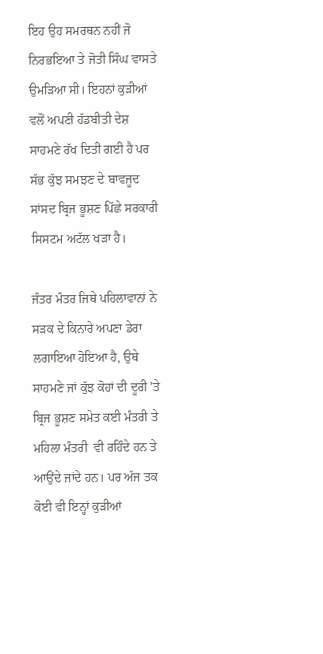ਇਹ ਉਹ ਸਮਰਥਨ ਨਹੀਂ ਜੋ ਨਿਰਭਇਆ ਤੇ ਜੋਤੀ ਸਿੰਘ ਵਾਸਤੇ ਉਮੜਿਆ ਸੀ। ਇਹਨਾਂ ਕੁੜੀਆਂ ਵਲੋਂ ਅਪਣੀ ਹੱਡਬੀਤੀ ਦੇਸ਼ ਸਾਹਮਣੇ ਰੱਖ ਦਿਤੀ ਗਈ ਹੈ ਪਰ ਸੱਭ ਕੁੱਝ ਸਮਝਣ ਦੇ ਬਾਵਜੂਦ ਸਾਂਸਦ ਬ੍ਰਿਜ ਭੂਸ਼ਣ ਪਿੱਛੇ ਸਰਕਾਰੀ ਸਿਸਟਮ ਅਟੱਲ ਖੜਾ ਹੈ।

ਜੰਤਰ ਮੰਤਰ ਜਿਥੇ ਪਹਿਲਾਵਾਨਾਂ ਨੇ ਸੜਕ ਦੇ ਕਿਨਾਰੇ ਅਪਣਾ ਡੇਰਾ ਲਗਾਇਆ ਹੋਇਆ ਹੈ, ਉਥੇ ਸਾਹਮਣੇ ਜਾਂ ਕੁੱਝ ਕੋਹਾਂ ਦੀ ਦੂਰੀ ’ਤੇ ਬ੍ਰਿਜ ਭੂਸ਼ਣ ਸਮੇਤ ਕਈ ਮੰਤਰੀ ਤੇ ਮਹਿਲਾ ਮੰਤਰੀ  ਵੀ ਰਹਿੰਦੇ ਹਨ ਤੇ ਆਉਂਦੇ ਜਾਂਦੇ ਹਨ। ਪਰ ਅੱਜ ਤਕ ਕੋਈ ਵੀ ਇਨ੍ਹਾਂ ਕੁੜੀਆਂ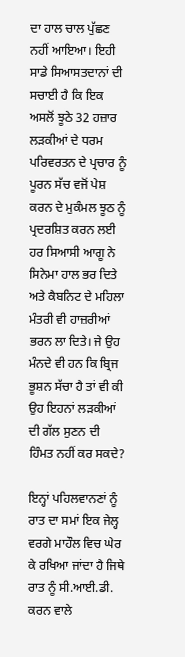ਦਾ ਹਾਲ ਚਾਲ ਪੁੱਛਣ ਨਹੀਂ ਆਇਆ। ਇਹੀ ਸਾਡੇ ਸਿਆਸਤਦਾਨਾਂ ਦੀ ਸਚਾਈ ਹੈ ਕਿ ਇਕ ਅਸਲੋਂ ਝੂਠੇ 32 ਹਜ਼ਾਰ ਲੜਕੀਆਂ ਦੇ ਧਰਮ ਪਰਿਵਰਤਨ ਦੇ ਪ੍ਰਚਾਰ ਨੂੰ ਪੂਰਨ ਸੱਚ ਵਜੋਂ ਪੇਸ਼ ਕਰਨ ਦੇ ਮੁਕੰਮਲ ਝੂਠ ਨੂੰ ਪ੍ਰਦਰਸ਼ਿਤ ਕਰਨ ਲਈ ਹਰ ਸਿਆਸੀ ਆਗੂ ਨੇ ਸਿਨੇਮਾ ਹਾਲ ਭਰ ਦਿਤੇ ਅਤੇ ਕੈਬਨਿਟ ਦੇ ਮਹਿਲਾ ਮੰਤਰੀ ਵੀ ਹਾਜ਼ਰੀਆਂ ਭਰਨ ਲਾ ਦਿਤੇ। ਜੇ ਉਹ ਮੰਨਦੇ ਵੀ ਹਨ ਕਿ ਬ੍ਰਿਜ ਭੂਸ਼ਨ ਸੱਚਾ ਹੈ ਤਾਂ ਵੀ ਕੀ ਉਹ ਇਹਨਾਂ ਲੜਕੀਆਂ ਦੀ ਗੱਲ ਸੁਣਨ ਦੀ ਹਿੰਮਤ ਨਹੀਂ ਕਰ ਸਕਦੇ?

ਇਨ੍ਹਾਂ ਪਹਿਲਵਾਨਣਾਂ ਨੂੰ ਰਾਤ ਦਾ ਸਮਾਂ ਇਕ ਜੇਲ੍ਹ ਵਰਗੇ ਮਾਹੌਲ ਵਿਚ ਘੇਰ ਕੇ ਰਖਿਆ ਜਾਂਦਾ ਹੈ ਜਿਥੇ ਰਾਤ ਨੂੰ ਸੀ.ਆਈ.ਡੀ. ਕਰਨ ਵਾਲੇ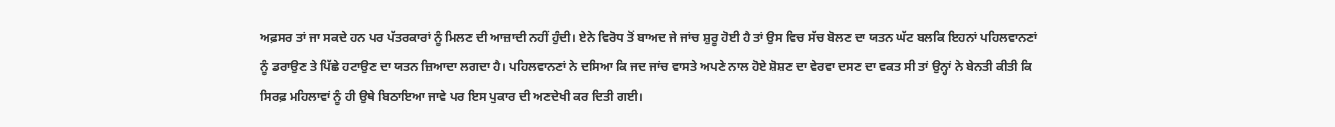ਅਫ਼ਸਰ ਤਾਂ ਜਾ ਸਕਦੇ ਹਨ ਪਰ ਪੱਤਰਕਾਰਾਂ ਨੂੰ ਮਿਲਣ ਦੀ ਆਜ਼ਾਦੀ ਨਹੀਂ ਹੁੰਦੀ। ਏਨੇ ਵਿਰੋਧ ਤੋਂ ਬਾਅਦ ਜੇ ਜਾਂਚ ਸ਼ੁਰੂ ਹੋਈ ਹੈ ਤਾਂ ਉਸ ਵਿਚ ਸੱਚ ਬੋਲਣ ਦਾ ਯਤਨ ਘੱਟ ਬਲਕਿ ਇਹਨਾਂ ਪਹਿਲਵਾਨਣਾਂ ਨੂੰ ਡਰਾਉਣ ਤੇ ਪਿੱਛੇ ਹਟਾਉਣ ਦਾ ਯਤਨ ਜ਼ਿਆਦਾ ਲਗਦਾ ਹੈ। ਪਹਿਲਵਾਨਣਾਂ ਨੇ ਦਸਿਆ ਕਿ ਜਦ ਜਾਂਚ ਵਾਸਤੇ ਅਪਣੇ ਨਾਲ ਹੋਏ ਸ਼ੋਸ਼ਣ ਦਾ ਵੇਰਵਾ ਦਸਣ ਦਾ ਵਕਤ ਸੀ ਤਾਂ ਉਨ੍ਹਾਂ ਨੇ ਬੇਨਤੀ ਕੀਤੀ ਕਿ ਸਿਰਫ਼ ਮਹਿਲਾਵਾਂ ਨੂੰ ਹੀ ਉਥੇ ਬਿਠਾਇਆ ਜਾਵੇ ਪਰ ਇਸ ਪੁਕਾਰ ਦੀ ਅਣਦੇਖੀ ਕਰ ਦਿਤੀ ਗਈ।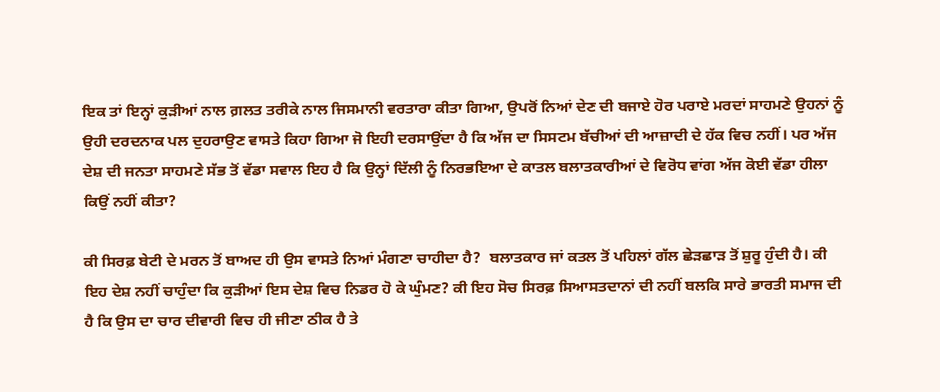ਇਕ ਤਾਂ ਇਨ੍ਹਾਂ ਕੁੜੀਆਂ ਨਾਲ ਗ਼ਲਤ ਤਰੀਕੇ ਨਾਲ ਜਿਸਮਾਨੀ ਵਰਤਾਰਾ ਕੀਤਾ ਗਿਆ, ਉਪਰੋਂ ਨਿਆਂ ਦੇਣ ਦੀ ਬਜਾਏ ਹੋਰ ਪਰਾਏ ਮਰਦਾਂ ਸਾਹਮਣੇ ਉਹਨਾਂ ਨੂੰ ਉਹੀ ਦਰਦਨਾਕ ਪਲ ਦੁਹਰਾਉਣ ਵਾਸਤੇ ਕਿਹਾ ਗਿਆ ਜੋ ਇਹੀ ਦਰਸਾਉਂਦਾ ਹੈ ਕਿ ਅੱਜ ਦਾ ਸਿਸਟਮ ਬੱਚੀਆਂ ਦੀ ਆਜ਼ਾਦੀ ਦੇ ਹੱਕ ਵਿਚ ਨਹੀਂ। ਪਰ ਅੱਜ ਦੇਸ਼ ਦੀ ਜਨਤਾ ਸਾਹਮਣੇ ਸੱਭ ਤੋਂ ਵੱਡਾ ਸਵਾਲ ਇਹ ਹੈ ਕਿ ਉਨ੍ਹਾਂ ਦਿੱਲੀ ਨੂੰ ਨਿਰਭਇਆ ਦੇ ਕਾਤਲ ਬਲਾਤਕਾਰੀਆਂ ਦੇ ਵਿਰੋਧ ਵਾਂਗ ਅੱਜ ਕੋਈ ਵੱਡਾ ਹੀਲਾ ਕਿਉਂ ਨਹੀਂ ਕੀਤਾ?

ਕੀ ਸਿਰਫ਼ ਬੇਟੀ ਦੇ ਮਰਨ ਤੋਂ ਬਾਅਦ ਹੀ ਉਸ ਵਾਸਤੇ ਨਿਆਂ ਮੰਗਣਾ ਚਾਹੀਦਾ ਹੈ?  ਬਲਾਤਕਾਰ ਜਾਂ ਕਤਲ ਤੋਂ ਪਹਿਲਾਂ ਗੱਲ ਛੇੜਛਾੜ ਤੋਂ ਸ਼ੁਰੂ ਹੁੰਦੀ ਹੈ। ਕੀ ਇਹ ਦੇਸ਼ ਨਹੀਂ ਚਾਹੁੰਦਾ ਕਿ ਕੁੜੀਆਂ ਇਸ ਦੇਸ਼ ਵਿਚ ਨਿਡਰ ਹੋ ਕੇ ਘੁੰਮਣ? ਕੀ ਇਹ ਸੋਚ ਸਿਰਫ਼ ਸਿਆਸਤਦਾਨਾਂ ਦੀ ਨਹੀਂ ਬਲਕਿ ਸਾਰੇ ਭਾਰਤੀ ਸਮਾਜ ਦੀ ਹੈ ਕਿ ਉਸ ਦਾ ਚਾਰ ਦੀਵਾਰੀ ਵਿਚ ਹੀ ਜੀਣਾ ਠੀਕ ਹੈ ਤੇ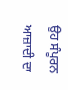ਉਹ ਸੰਪੂਰਨ ਆਜ਼ਾਦੀ ਦਾ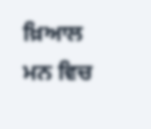ਖ਼ਿਆਲ ਮਨ ਵਿਚ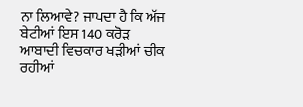ਨਾ ਲਿਆਵੇ? ਜਾਪਦਾ ਹੈ ਕਿ ਅੱਜ ਬੇਟੀਆਂ ਇਸ 140 ਕਰੋੜ ਆਬਾਦੀ ਵਿਚਕਾਰ ਖੜੀਆਂ ਚੀਕ ਰਹੀਆਂ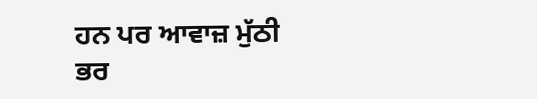ਹਨ ਪਰ ਆਵਾਜ਼ ਮੁੱਠੀ ਭਰ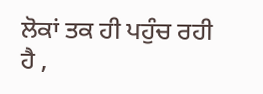ਲੋਕਾਂ ਤਕ ਹੀ ਪਹੁੰਚ ਰਹੀ ਹੈ ,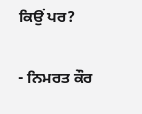ਕਿਉਂ ਪਰ?

- ਨਿਮਰਤ ਕੌਰ